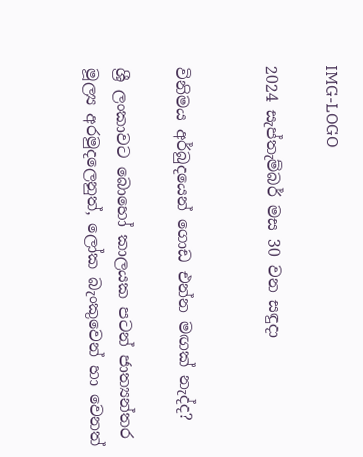IMG-LOGO

2024 සැප්තැම්බර් මස 30 වන සඳුදා


විනිමය අර්බුදයෙන් ගොඩ එන්න මඟක් නැද්ද?

ශ්‍රී ලංකාවට බොහෝ කාලයක පටන් ජාත්‍යන්තර මූල්‍ය අරමුදලෙනුත්, ලෝක බැංකුවෙන් හා වෙනත්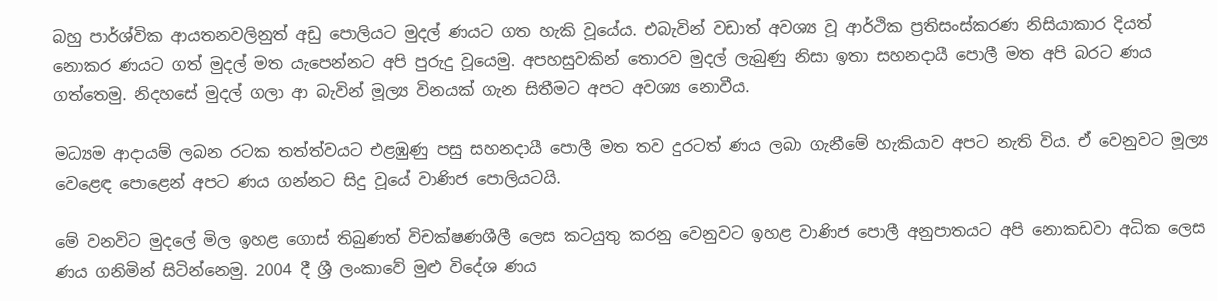බහු පාර්ශ්වික ආයතනවලිනුත් අඩු පොලියට මුදල් ණයට ගත හැකි වූයේය. එබැවින් වඩාත් අවශ්‍ය වූ ආර්ථික ප්‍රතිසංස්කරණ නිසියාකාර දියත් නොකර ණයට ගත් මුදල් මත යැපෙන්නට අපි පුරුදු වූයෙමු. අපහසුවකින් තොරව මුදල් ලැබුණු නිසා ඉතා සහනදායී පොලී මත අපි බරට ණය ගත්තෙමු. නිදහසේ මුදල් ගලා ආ බැවින් මූල්‍ය විනයක් ගැන සිතීමට අපට අවශ්‍ය නොවීය.

මධ්‍යම ආදායම් ලබන රටක තත්ත්වයට එළඹුණු පසු සහනදායී පොලී මත තව දුරටත් ණය ලබා ගැනීමේ හැකියාව අපට නැති විය. ඒ වෙනුවට මූල්‍ය වෙළෙඳ පොළෙන් අපට ණය ගන්නට සිදු වූයේ වාණිජ පොලියටයි.

මේ වනවිට මුදලේ මිල ඉහළ ගොස් තිබුණත් විචක්ෂණශීලී ලෙස කටයුතු කරනු වෙනුවට ඉහළ වාණිජ පොලී අනුපාතයට අපි නොකඩවා අධික ලෙස ණය ගනිමින් සිටින්නෙමු. 2004 දී ශ්‍රී ලංකාවේ මුළු විදේශ ණය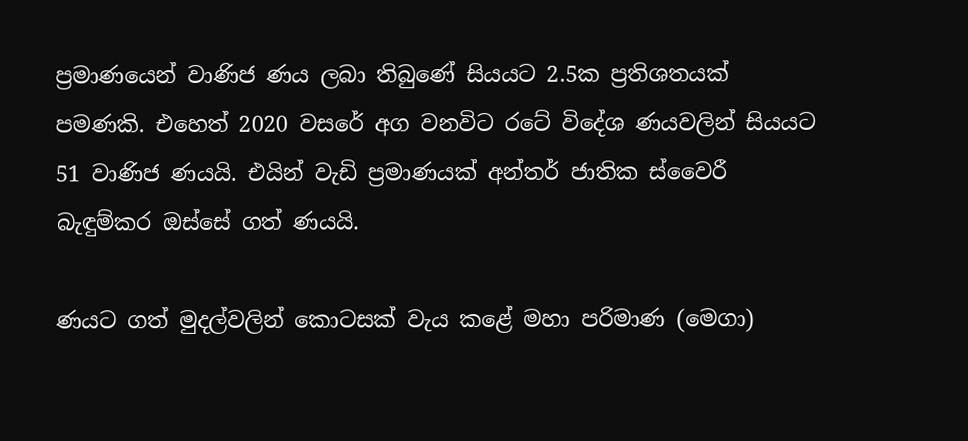ප්‍රමාණයෙන් වාණිජ ණය ලබා තිබුණේ සියයට 2.5ක ප්‍රතිශතයක් පමණකි. එහෙත් 2020 වසරේ අග වනවිට රටේ විදේශ ණයවලින් සියයට 51 වාණිජ ණයයි. එයින් වැඩි ප්‍රමාණයක් අන්තර් ජාතික ස්වෛරී බැඳුම්කර ඔස්සේ ගත් ණයයි.

ණයට ගත් මුදල්වලින් කොටසක් වැය කළේ මහා පරිමාණ (මෙගා)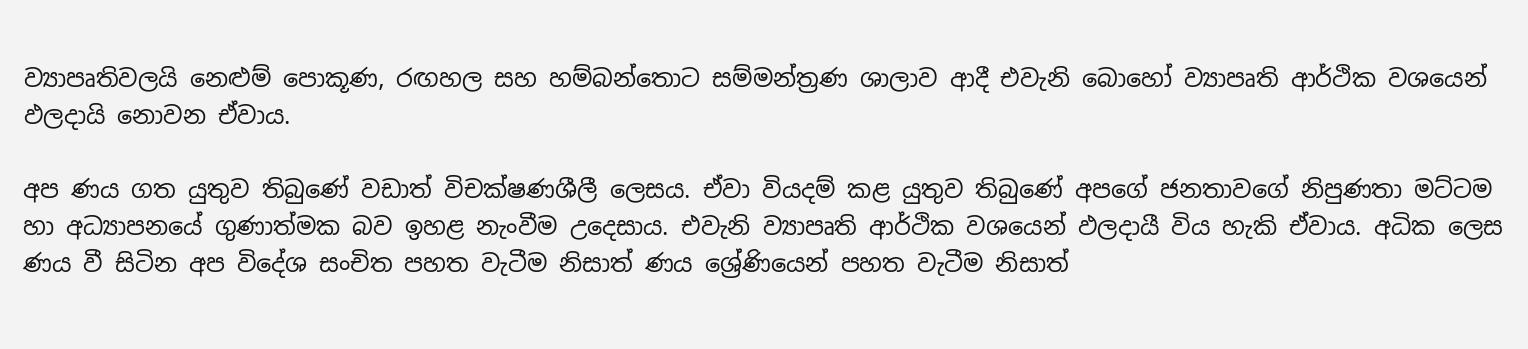ව්‍යාපෘතිවලයි නෙළුම් පොකූණ, රඟහල සහ හම්බන්තොට සම්මන්ත්‍රණ ශාලාව ආදී එවැනි බොහෝ ව්‍යාපෘති ආර්ථික වශයෙන් ඵලදායි නොවන ඒවාය.

අප ණය ගත යුතුව තිබුණේ වඩාත් විචක්ෂණශීලී ලෙසය. ඒවා වියදම් කළ යුතුව තිබුණේ අපගේ ජනතාවගේ නිපුණතා මට්ටම හා අධ්‍යාපනයේ ගුණාත්මක බව ඉහළ නැංවීම උදෙසාය. එවැනි ව්‍යාපෘති ආර්ථික වශයෙන් ඵලදායී විය හැකි ඒවාය. අධික ලෙස ණය වී සිටින අප විදේශ සංචිත පහත වැටීම නිසාත් ණය ශ්‍රේණියෙන් පහත වැටීම නිසාත්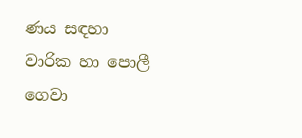ණය සඳහා වාරික හා පොලී ගෙවා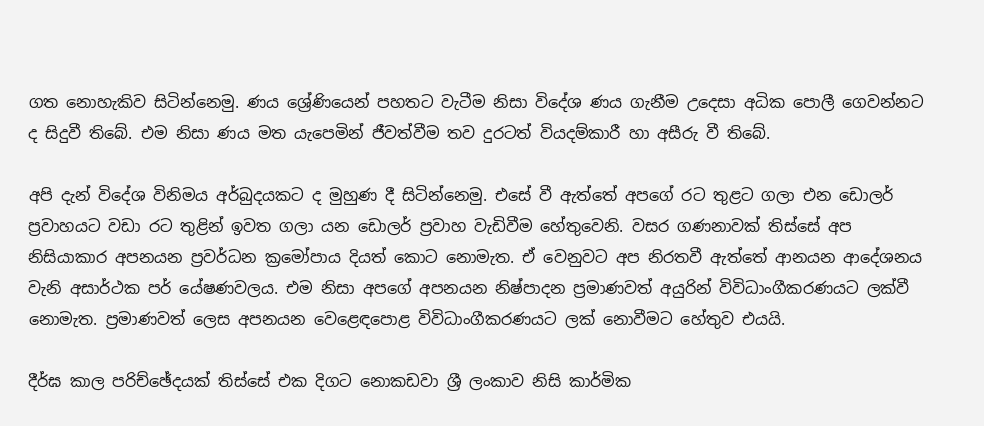ගත නොහැකිව සිටින්නෙමු. ණය ශ්‍රේණියෙන් පහතට වැටීම නිසා විදේශ ණය ගැනීම උදෙසා අධික පොලී ගෙවන්නට ද සිදුවී තිබේ. එම නිසා ණය මත යැපෙමින් ජීවත්වීම තව දුරටත් වියදම්කාරී හා අසීරු වී තිබේ.

අපි දැන් විදේශ විනිමය අර්බුදයකට ද මුහුණ දී සිටින්නෙමු. එසේ වී ඇත්තේ අපගේ රට තුළට ගලා එන ඩොලර් ප්‍රවාහයට වඩා රට තුළින් ඉවත ගලා යන ඩොලර් ප්‍රවාහ වැඩිවීම හේතුවෙනි. වසර ගණනාවක් තිස්සේ අප නිසියාකාර අපනයන ප්‍රවර්ධන ක්‍රමෝපාය දියත් කොට නොමැත. ඒ වෙනුවට අප නිරතවී ඇත්තේ ආනයන ආදේශනය වැනි අසාර්ථක පර් යේෂණවලය. එම නිසා අපගේ අපනයන නිෂ්පාදන ප්‍රමාණවත් අයුරින් විවිධාංගීකරණයට ලක්වී නොමැත. ප්‍රමාණවත් ලෙස අපනයන වෙළෙඳපොළ විවිධාංගීකරණයට ලක් නොවීමට හේතුව එයයි.

දීර්ඝ කාල පරිච්ඡේදයක් තිස්සේ එක දිගට නොකඩවා ශ්‍රී ලංකාව නිසි කාර්මික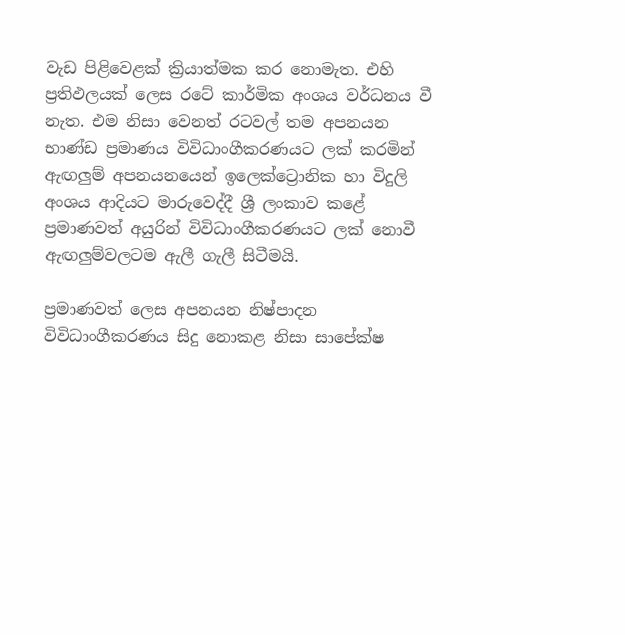වැඩ පිළිවෙළක් ක්‍රියාත්මක කර නොමැත. එහි ප්‍රතිඵලයක් ලෙස රටේ කාර්මික අංශය වර්ධනය වී නැත. එම නිසා වෙනත් රටවල් තම අපනයන භාණ්ඩ ප්‍රමාණය විවිධාංගීකරණයට ලක් කරමින් ඇඟලුම් අපනයනයෙන් ඉලෙක්ට්‍රොනික හා විදුලි අංශය ආදියට මාරුවෙද්දී ශ්‍රී ලංකාව කළේ ප්‍රමාණවත් අයුරින් විවිධාංගීකරණයට ලක් නොවී ඇඟලුම්වලටම ඇලී ගැලී සිටීමයි.

ප්‍රමාණවත් ලෙස අපනයන නිෂ්පාදන විවිධාංගීකරණය සිදු නොකළ නිසා සාපේක්ෂ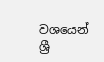වශයෙන් ශ්‍රී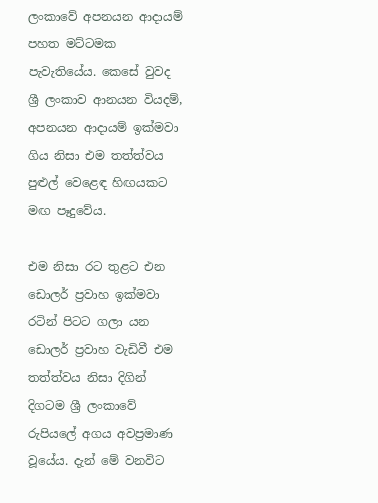ලංකාවේ අපනයන ආදායම් පහත මට්ටමක පැවැතියේය. කෙසේ වුවද ශ්‍රී ලංකාව ආනයන වියදම්, අපනයන ආදායම් ඉක්මවා ගිය නිසා එම තත්ත්වය පුළුල් වෙළෙඳ හිඟයකට මඟ පෑදුවේය.

එම නිසා රට තුළට එන ඩොලර් ප්‍රවාහ ඉක්මවා රටින් පිටට ගලා යන ඩොලර් ප්‍රවාහ වැඩිවී එම තත්ත්වය නිසා දිගින් දිගටම ශ්‍රී ලංකාවේ රුපියලේ අගය අවප්‍රමාණ වූයේය. දැන් මේ වනවිට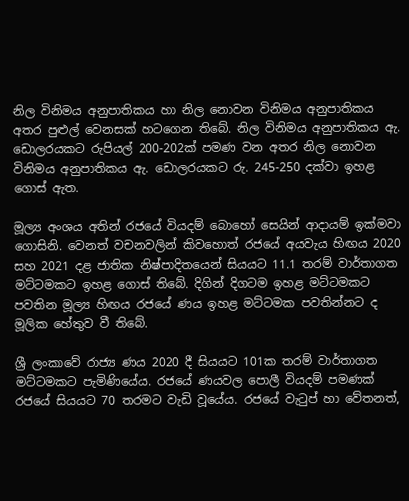නිල විනිමය අනුපාතිකය හා නිල නොවන විනිමය අනුපාතිකය අතර පුළුල් වෙනසක් හටගෙන තිබේ. නිල විනිමය අනුපාතිකය ඇ. ඩොලරයකට රුපියල් 200-202ක් පමණ වන අතර නිල නොවන විනිමය අනුපාතිකය ඇ. ඩොලරයකට රු. 245-250 දක්වා ඉහළ ගොස් ඇත.

මූල්‍ය අංශය අතින් රජයේ වියදම් බොහෝ සෙයින් ආදායම් ඉක්මවා ගොසිනි. වෙනත් වචනවලින් කිවහොත් රජයේ අයවැය හිඟය 2020 සහ 2021 දළ ජාතික නිෂ්පාදිතයෙන් සියයට 11.1 තරම් වාර්තාගත මට්ටමකට ඉහළ ගොස් තිබේ. දිගින් දිගටම ඉහළ මට්ටමකට පවතින මූල්‍ය හිඟය රජයේ ණය ඉහළ මට්ටමක පවතින්නට ද මූලික හේතුව වී තිබේ.

ශ්‍රී ලංකාවේ රාජ්‍ය ණය 2020 දී සියයට 101ක තරම් වාර්තාගත මට්ටමකට පැමිණියේය. රජයේ ණයවල පොලී වියදම් පමණක් රජයේ සියයට 70 තරමට වැඩි වූයේය. රජයේ වැටුප් හා වේතනත්,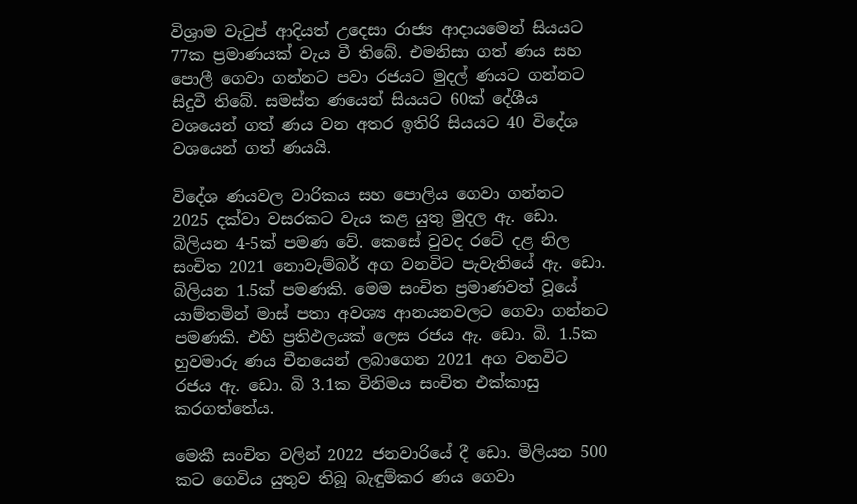විශ්‍රාම වැටුප් ආදියත් උදෙසා රාජ්‍ය ආදායමෙන් සියයට 77ක ප්‍රමාණයක් වැය වී තිබේ. එමනිසා ගත් ණය සහ පොලී ගෙවා ගන්නට පවා රජයට මුදල් ණයට ගන්නට සිදුවී තිබේ. සමස්ත ණයෙන් සියයට 60ක් දේශීය වශයෙන් ගත් ණය වන අතර ඉතිරි සියයට 40 විදේශ වශයෙන් ගත් ණයයි.

විදේශ ණයවල වාරිකය සහ පොලිය ගෙවා ගන්නට 2025 දක්වා වසරකට වැය කළ යුතු මුදල ඇ. ඩො. බිලියන 4-5ක් පමණ වේ. කෙසේ වුවද රටේ දළ නිල සංචිත 2021 නොවැම්බර් අග වනවිට පැවැතියේ ඇ. ඩො. බිලියන 1.5ක් පමණකි. මෙම සංචිත ප්‍රමාණවත් වූයේ යාම්තමින් මාස් පතා අවශ්‍ය ආනයනවලට ගෙවා ගන්නට පමණකි. එහි ප්‍රතිඵලයක් ලෙස රජය ඇ. ඩො. බි. 1.5ක හුවමාරු ණය චීනයෙන් ලබාගෙන 2021 අග වනවිට රජය ඇ. ඩො. බි 3.1ක විනිමය සංචිත එක්කාසු කරගත්තේය.

මෙකී සංචිත වලින් 2022 ජනවාරියේ දී ඩො. මිලියන 500 කට ගෙවිය යුතුව තිබූ බැඳුම්කර ණය ගෙවා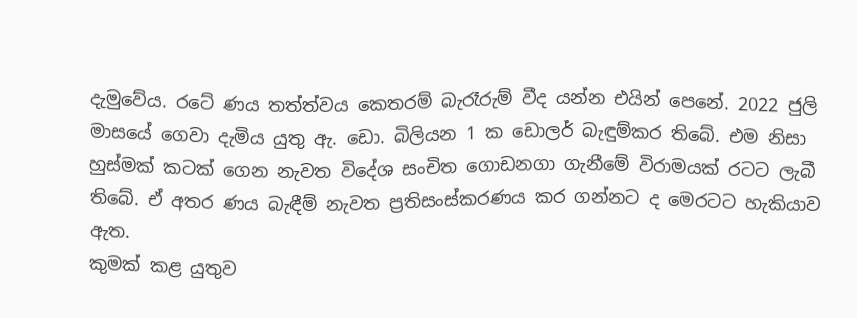දැමුවේය. රටේ ණය තත්ත්වය කෙතරම් බැරෑරුම් වීද යන්න එයින් පෙනේ. 2022 ජුලි මාසයේ ගෙවා දැමිය යුතු ඇ. ඩො. බිලියන 1 ක ඩොලර් බැඳුම්කර තිබේ. එම නිසා හුස්මක් කටක් ගෙන නැවත විදේශ සංචිත ගොඩනගා ගැනීමේ විරාමයක් රටට ලැබී තිබේ. ඒ අතර ණය බැඳීම් නැවත ප්‍රතිසංස්කරණය කර ගන්නට ද මෙරටට හැකියාව ඇත.
කුමක් කළ යුතුව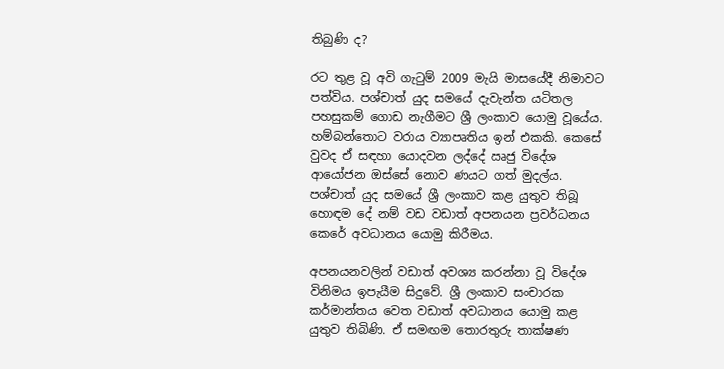තිබුණි ද?

රට තුළ වූ අවි ගැටුම් 2009 මැයි මාසයේදී නිමාවට පත්විය. පශ්චාත් යුද සමයේ දැවැන්ත යටිතල පහසුකම් ගොඩ නැගීමට ශ්‍රී ලංකාව යොමු වූයේය. හම්බන්තොට වරාය ව්‍යාපෘතිය ඉන් එකකි. කෙසේ වුවද ඒ සඳහා යොදවන ලද්දේ ඍජු විදේශ ආයෝජන ඔස්සේ නොව ණයට ගත් මුදල්ය. පශ්චාත් යුද සමයේ ශ්‍රී ලංකාව කළ යුතුව තිබූ හොඳම දේ නම් වඩ වඩාත් අපනයන ප්‍රවර්ධනය කෙරේ අවධානය යොමු කිරීමය.

අපනයනවලින් වඩාත් අවශ්‍ය කරන්නා වූ විදේශ විනිමය ඉපැයීම සිදුවේ. ශ්‍රී ලංකාව සංචාරක කර්මාන්තය වෙත වඩාත් අවධානය යොමු කළ යුතුව තිබිණි. ඒ සමඟම තොරතුරු තාක්ෂණ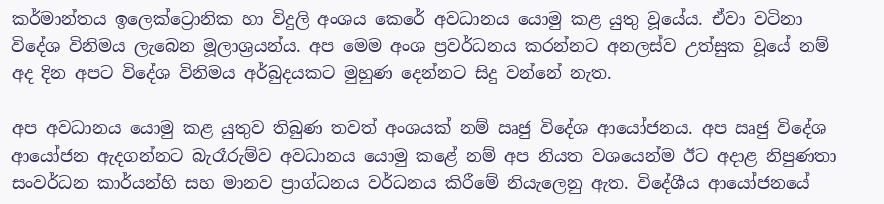කර්මාන්තය ඉලෙක්ට්‍රොනික හා විදුලි අංශය කෙරේ අවධානය යොමු කළ යුතු වූයේය. ඒවා වටිනා විදේශ විනිමය ලැබෙන මූලාශ්‍රයන්ය. අප මෙම අංශ ප්‍රවර්ධනය කරන්නට අනලස්ව උත්සුක වූයේ නම් අද දින අපට විදේශ විනිමය අර්බුදයකට මුහුණ දෙන්නට සිදු වන්නේ නැත.

අප අවධානය යොමු කළ යුතුව තිබුණ තවත් අංශයක් නම් ඍජු විදේශ ආයෝජනය. අප ඍජු විදේශ ආයෝජන ඇදගන්නට බැරෑරුම්ව අවධානය යොමු කළේ නම් අප නියත වශයෙන්ම ඊට අදාළ නිපුණතා සංවර්ධන කාර්යන්හි සහ මානව ප්‍රාග්ධනය වර්ධනය කිරීමේ නියැලෙනු ඇත. විදේශීය ආයෝජනයේ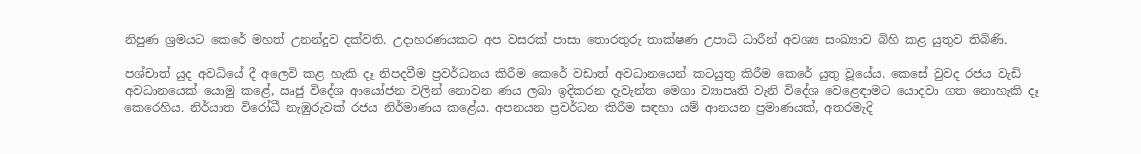නිපුණ ශ්‍රමයට කෙරේ මහත් උනන්දුව දක්වති. උදාහරණයකට අප වසරක් පාසා තොරතුරු තාක්ෂණ උපාධි ධාරීන් අවශ්‍ය සංඛ්‍යාව බිහි කළ යුතුව තිබිණි.

පශ්චාත් යුද අවධියේ දී අලෙවි කළ හැකි දෑ නිපදවීම ප්‍රවර්ධනය කිරීම කෙරේ වඩාත් අවධානයෙන් කටයුතු කිරීම කෙරේ යුතු වූයේය. කෙසේ වුවද රජය වැඩි අවධානයෙක් යොමු කළේ, ඍජු විදේශ ආයෝජන වලින් නොවන ණය ලබා ඉදිකරන දැවැන්ත මෙගා ව්‍යාපෘති වැනි විදේශ වෙළෙඳාමට යොදවා ගත නොහැකි දෑ කෙරෙහිය. නිර්යාත විරෝධී නැඹුරුවක් රජය නිර්මාණය කළේය. අපනයන ප්‍රවර්ධන කිරීම සඳහා යම් ආනයන ප්‍රමාණයක්, අතරමැදි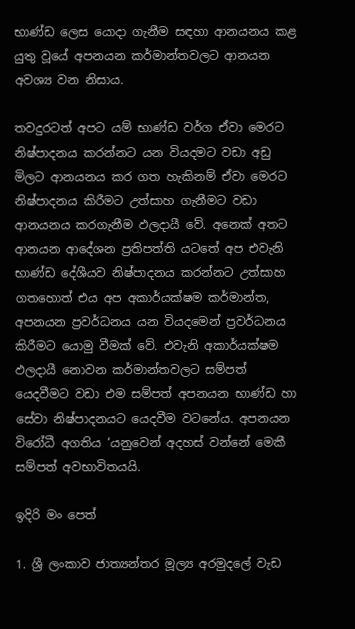භාණ්ඩ ලෙස යොදා ගැනීම සඳහා ආනයනය කළ යුතු වූයේ අපනයන කර්මාන්තවලට ආනයන අවශ්‍ය වන නිසාය.

තවදුරටත් අපට යම් භාණ්ඩ වර්ග ඒවා මෙරට නිෂ්පාදනය කරන්නට යන වියදමට වඩා අඩු මිලට ආනයනය කර ගත හැකිනම් ඒවා මෙරට නිෂ්පාදනය කිරීමට උත්සාහ ගැනීමට වඩා ආනයනය කරගැනීම ඵලදායී වේ. අනෙක් අතට ආනයන ආදේශන ප්‍රතිපත්ති යටතේ අප එවැනි භාණ්ඩ දේශීයව නිෂ්පාදනය කරන්නට උත්සාහ ගතහොත් එය අප අකාර්යක්ෂම කර්මාන්ත, අපනයන ප්‍රවර්ධනය යන වියදමෙන් ප්‍රවර්ධනය කිරීමට යොමු වීමක් වේ. එවැනි අකාර්යක්ෂම ඵලදායී නොවන කර්මාන්තවලට සම්පත් යෙදවීමට වඩා එම සම්පත් අපනයන භාණ්ඩ හා සේවා නිෂ්පාදනයට යෙදවීම වටනේය. අපනයන විරෝධී අගතිය ‘යනුවෙන් අදහස් වන්නේ මෙකී සම්පත් අවභාවිතයයි.

ඉදිරි මං පෙත්

1. ශ්‍රී ලංකාව ජාත්‍යන්තර මූල්‍ය අරමුදලේ වැඩ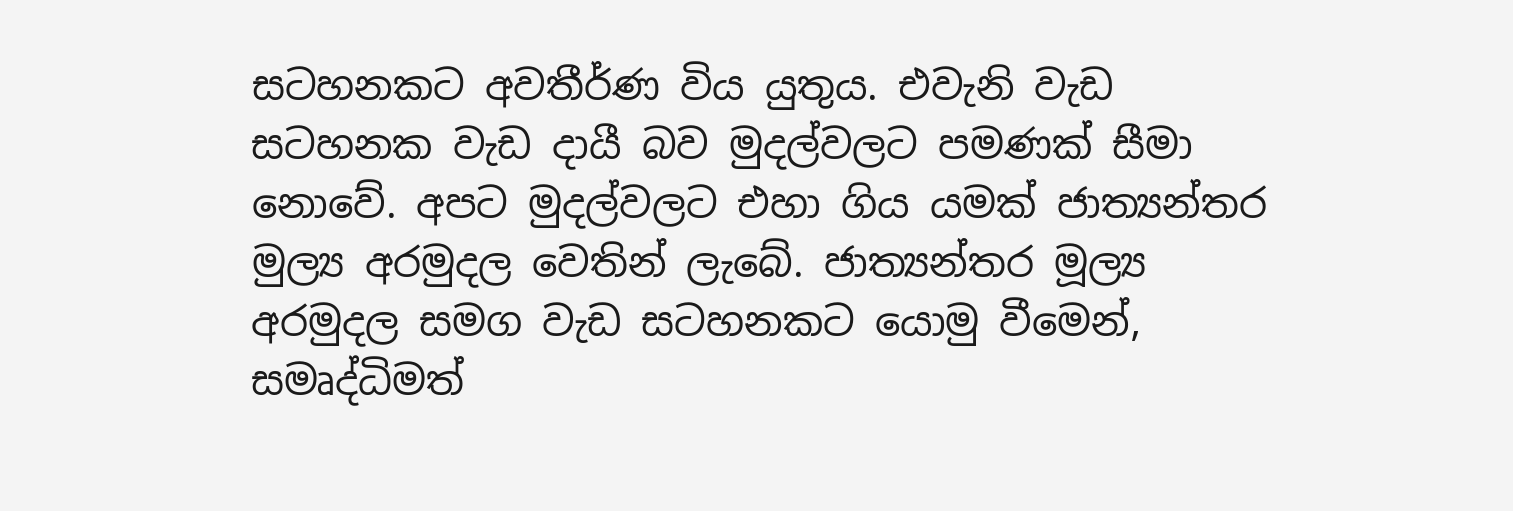සටහනකට අවතීර්ණ විය යුතුය. එවැනි වැඩ සටහනක වැඩ දායී බව මුදල්වලට පමණක් සීමා නොවේ. අපට මුදල්වලට එහා ගිය යමක් ජාත්‍යන්තර මුල්‍ය අරමුදල වෙතින් ලැබේ. ජාත්‍යන්තර මූල්‍ය අරමුදල සමග වැඩ සටහනකට යොමු වීමෙන්, සමෘද්ධිමත්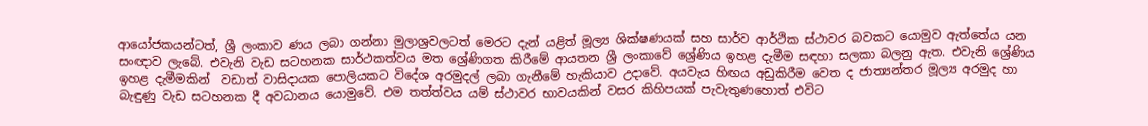ආයෝජකයන්ටත්, ශ්‍රී ලංකාව ණය ලබා ගන්නා මුලාශ්‍රවලටත් මෙරට දැන් යළිත් මූල්‍ය ශික්ෂණයක් සහ සාර්ව ආර්ථික ස්ථාවර බවකට යොමුව ඇත්තේය යන සංඥාව ලැබේ. එවැනි වැඩ සටහනක සාර්ථකත්වය මත ශ්‍රේණිගත කිරීමේ ආයතන ශ්‍රී ලංකාවේ ශ්‍රේණිය ඉහළ දැමීම සඳහා සලකා බලනු ඇත. එවැනි ශ්‍රේණිය ඉහළ දැමීමකින්  වඩාත් වාසිදායක පොලියකට විදේශ අරමුදල් ලබා ගැනීමේ හැකියාව උදාවේ. අයවැය හිඟය අඩුකිරීම වෙත ද ජාත්‍යන්තර මූල්‍ය අරමුද හා බැඳුණු වැඩ සටහනක දී අවධානය යොමුවේ. එම තත්ත්වය යම් ස්ථාවර භාවයකින් වසර කිහිපයක් පැවැතුණහොත් එවිට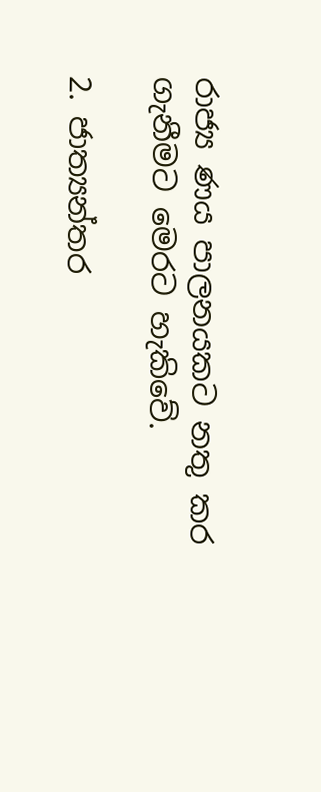රාජ්‍ය ණය පාලනයකට නතු කර ගැනීමට මෙරට හැකිවේ.

2. ජාත්‍යන්තර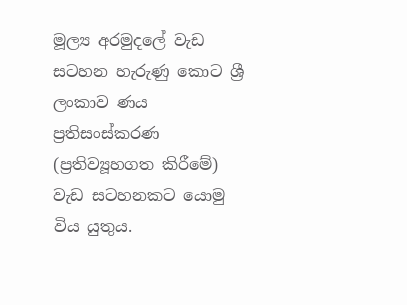මූල්‍ය අරමුදලේ වැඩ සටහන හැරුණු කොට ශ්‍රී ලංකාව ණය ප්‍රතිසංස්කරණ (ප්‍රතිව්‍යූහගත කිරීමේ) වැඩ සටහනකට යොමු විය යුතුය.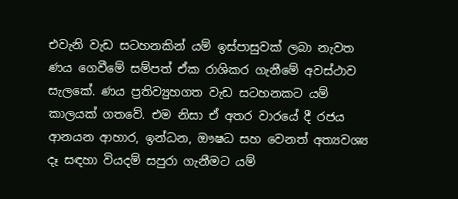එවැනි වැඩ සටහනකින් යම් ඉස්පාසුවක් ලබා නැවත ණය ගෙවීමේ සම්පත් ඒක රාශිකර ගැනීමේ අවස්ථාව සැලකේ. ණය ප්‍රතිව්‍යුහගත වැඩ සටහනකට යම් කාලයක් ගතවේ. එම නිසා ඒ අතර වාරයේ දී රජය ආනයන ආහාර, ඉන්ධන, ඖෂධ සහ වෙනත් අත්‍යවශ්‍ය දෑ සඳහා වියදම් සපුරා ගැනීමට යම්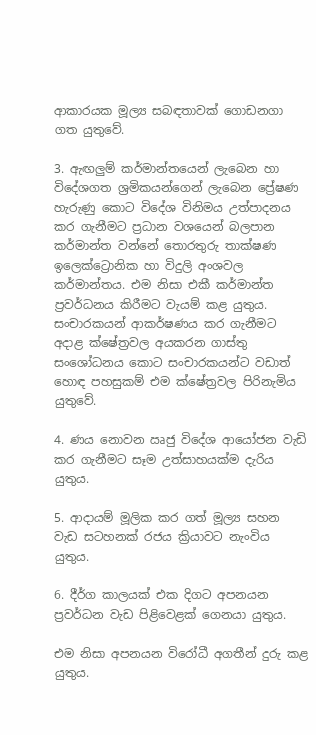ආකාරයක මූල්‍ය සබඳතාවක් ගොඩනගා ගත යුතුවේ.

3. ඇඟලුම් කර්මාන්තයෙන් ලැබෙන හා විදේශගත ශ්‍රමිකයන්ගෙන් ලැබෙන ප්‍රේෂණ හැරුණු කොට විදේශ විනිමය උත්පාදනය කර ගැනීමට ප්‍රධාන වශයෙන් බලපාන කර්මාන්ත වන්නේ තොරතුරු තාක්ෂණ ඉලෙක්ට්‍රොනික හා විදුලි අංශවල කර්මාන්තය. එම නිසා එකී කර්මාන්ත ප්‍රවර්ධනය කිරීමට වැයම් කළ යුතුය. සංචාරකයන් ආකර්ෂණය කර ගැනීමට අදාළ ක්ෂේත්‍රවල අයකරන ගාස්තු සංශෝධනය කොට සංචාරකයන්ට වඩාත් හොඳ පහසුකම් එම ක්ෂේත්‍රවල පිරිනැමිය යුතුවේ.

4. ණය නොවන ඍජු විදේශ ආයෝජන වැඩි කර ගැනීමට සෑම උත්සාහයක්ම දැරිය යුතුය.

5. ආදායම් මූලික කර ගත් මූල්‍ය සහන වැඩ සටහනක් රජය ක්‍රියාවට නැංවිය යුතුය.

6. දීර්ග කාලයක් එක දිගට අපනයන ප්‍රවර්ධන වැඩ පිළිවෙළක් ගෙනයා යුතුය.

එම නිසා අපනයන විරෝධී අගතීන් දුරු කළ යුතුය.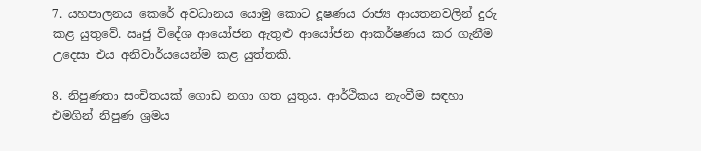7. යහපාලනය කෙරේ අවධානය යොමු කොට දූෂණය රාජ්‍ය ආයතනවලින් දුරු කළ යුතුවේ. ඍජු විදේශ ආයෝජන ඇතුළු ආයෝජන ආකර්ෂණය කර ගැනීම උදෙසා එය අනිවාර්යයෙන්ම කළ යුත්තකි.

8. නිපුණතා සංචිතයක් ගොඩ නගා ගත යුතුය. ආර්ථිකය නැංවීම සඳහා එමගින් නිපුණ ශ්‍රමය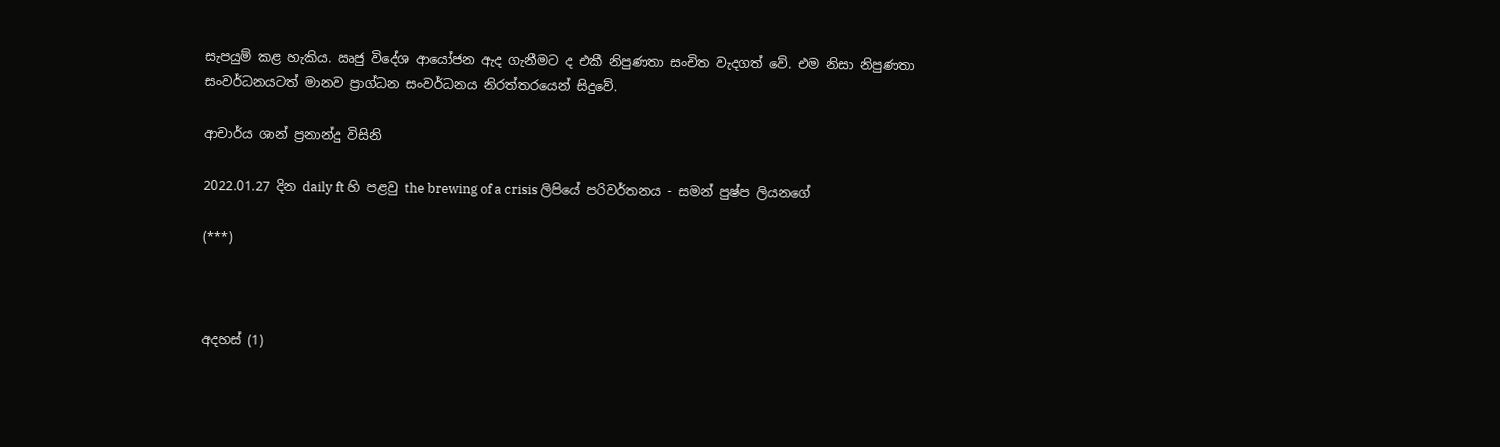සැපයුම් කළ හැකිය. ඍජු විදේශ ආයෝජන ඇද ගැනීමට ද එකී නිපුණතා සංචිත වැදගත් වේ. එම නිසා නිපුණතා සංවර්ධනයටත් මානව ප්‍රාග්ධන සංවර්ධනය නිරත්තරයෙන් සිදුවේ.

ආචාර්ය ශාන් ප්‍රනාන්දු විසිනි

2022.01.27 දින daily ft හි පළවු the brewing of a crisis ලිපියේ පරිවර්තනය - සමන් පුෂ්ප ලියනගේ

(***)



අදහස් (1)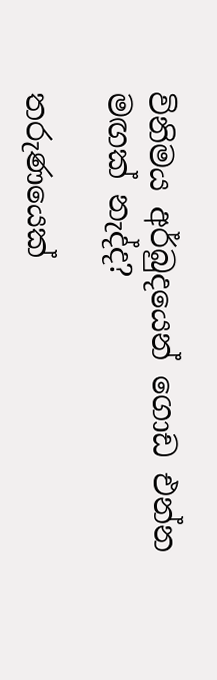විනිමය අර්බුදයෙන් ගොඩ එන්න මඟක් නැද්ද?

තරුණයෙක්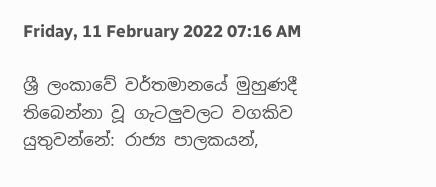Friday, 11 February 2022 07:16 AM

ශ්‍රී ලංකාවේ වර්තමානයේ මුහුණදී තිබෙන්නා වූ ගැටලුවලට වගකිව යුතුවන්නේ: රාජ්‍ය පාලකයන්,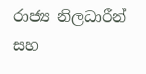රාජ්‍ය නිලධාරීන් සහ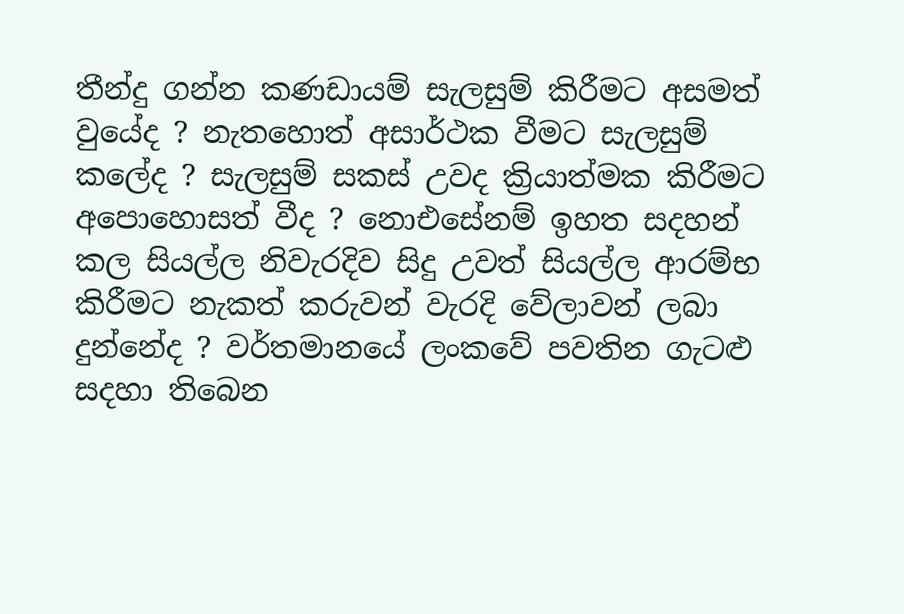තීන්දු ගන්න කණඩායම් සැලසුම් කිරීමට අසමත් වුයේද ? නැතහොත් අසාර්ථක වීමට සැලසුම් කලේද ? සැලසුම් සකස් උවද ක්‍රියාත්මක කිරීමට අපොහොසත් වීද ? නොඑසේනම් ඉහත සදහන් කල සියල්ල නිවැරදිව සිදු උවත් සියල්ල ආරම්භ කිරීමට නැකත් කරුවන් වැරදි වේලාවන් ලබා දුන්නේද ? වර්තමානයේ ලංකවේ පවතින ගැටළු සදහා තිබෙන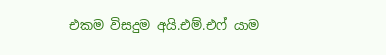එකම විසදුම අයි.එම්.එෆ් යාම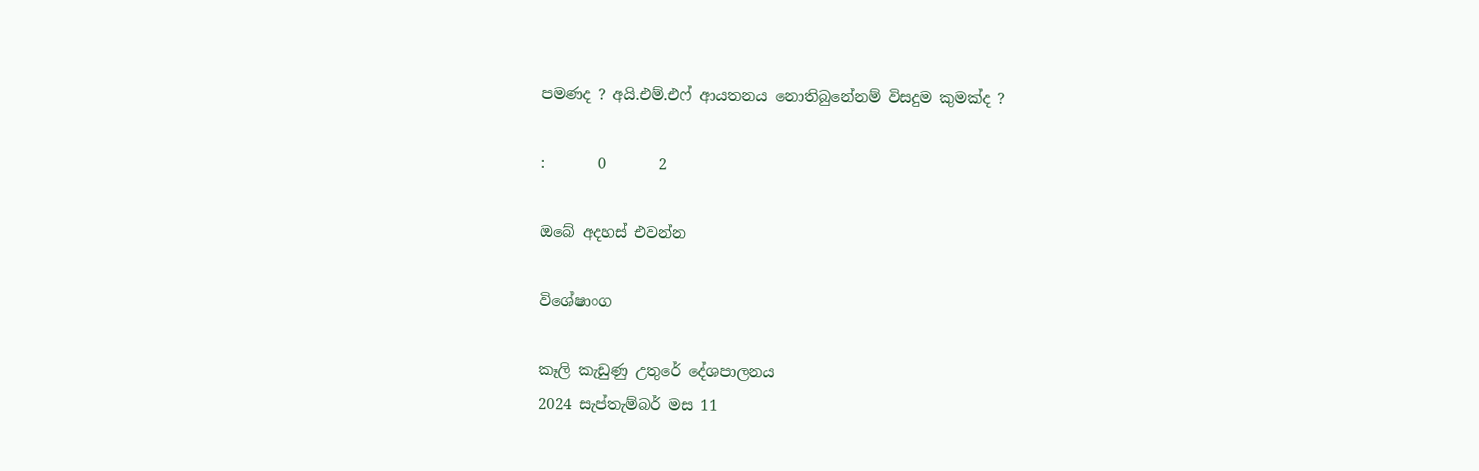පමණද ? අයි.එම්.එෆ් ආයතනය නොතිබුනේනම් විසදුම කුමක්ද ?

:       0       2

ඔබේ අදහස් එවන්න

විශේෂාංග

කෑලි කැඩුණු උතුරේ දේශපාලනය
2024 සැප්තැම්බර් මස 11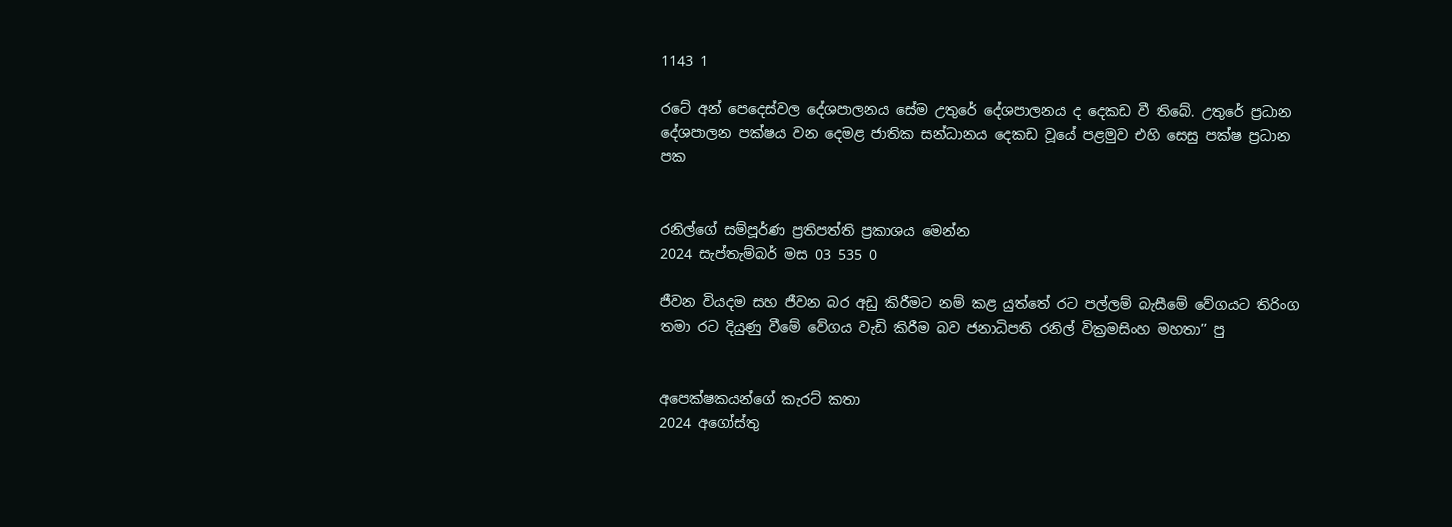1143 1

රටේ අන් පෙදෙස්වල දේශපාලනය සේම උතුරේ දේශපාලනය ද දෙකඩ වී තිබේ. උතුරේ ප්‍රධාන දේශපාලන පක්ෂය වන දෙමළ ජාතික සන්ධානය දෙකඩ වූයේ පළමුව එහි සෙසු පක්ෂ ප්‍රධාන පක


රනිල්ගේ සම්පූර්ණ ප්‍රතිපත්ති ප්‍රකාශය මෙන්න
2024 සැප්තැම්බර් මස 03 535 0

ජීවන වියදම සහ ජීවන බර අඩු කිරීමට නම් කළ යුත්තේ රට පල්ලම් බැසීමේ වේගයට තිරිංග තමා රට දියුණු වීමේ වේගය වැඩි කිරීම බව ජනාධිපති රනිල් වික්‍රමසිංහ මහතා’’ පු


අපෙක්ෂකයන්ගේ කැරට් කතා
2024 අගෝස්තු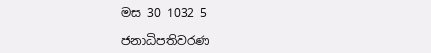මස 30 1032 5

ජනාධිපතිවරණ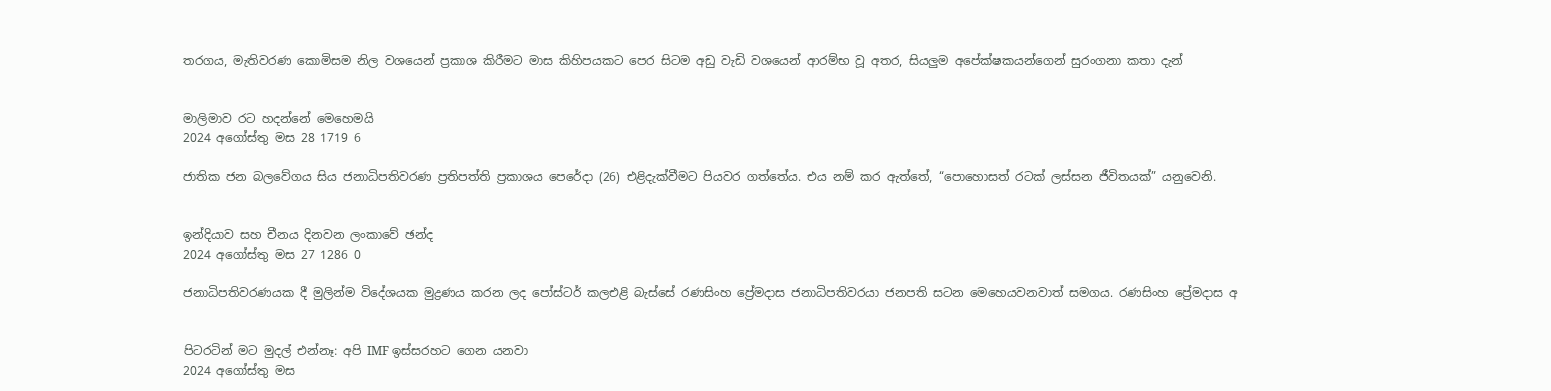තරගය, මැතිවරණ කොමිසම නිල වශයෙන් ප්‍රකාශ කිරීමට මාස කිහිපයකට පෙර සිටම අඩු වැඩි වශයෙන් ආරම්භ වූ අතර, සියලුම අපේක්ෂකයන්ගෙන් සුරංගනා කතා දැන්


මාලිමාව රට හදන්නේ මෙහෙමයි
2024 අගෝස්තු මස 28 1719 6

ජාතික ජන බලවේගය සිය ජනාධිපතිවරණ ප්‍රතිපත්ති ප්‍රකාශය පෙරේදා (26) එළිදැක්වීමට පියවර ගත්තේය. එය නම් කර ඇත්තේ, “පොහොසත් රටක් ලස්සන ජීවිතයක්” යනුවෙනි.


ඉන්දියාව සහ චීනය දිනවන ලංකාවේ ඡන්ද
2024 අගෝස්තු මස 27 1286 0

ජනාධිපතිවරණයක දී මුලින්ම විදේශයක මුද්‍රණය කරන ලද පෝස්ටර් කලඑළි බැස්සේ රණසිංහ ප්‍රේමදාස ජනාධිපතිවරයා ජනපති සටන මෙහෙයවනවාත් සමගය. රණසිංහ ප්‍රේමදාස අ


පිටරටින් මට මුදල් එන්නෑ: අපි IMF ඉස්සරහට ගෙන යනවා
2024 අගෝස්තු මස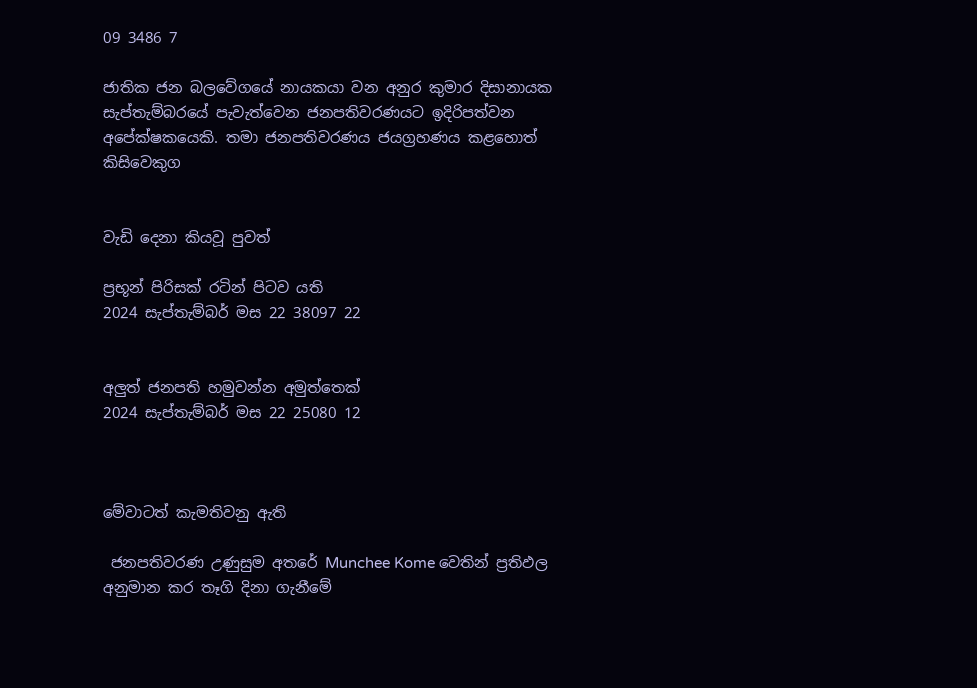09 3486 7

ජාතික ජන බලවේගයේ නායකයා වන අනුර කුමාර දිසානායක සැප්තැම්බරයේ පැවැත්වෙන ජනපතිවරණයට ඉදිරිපත්වන අපේක්ෂකයෙකි. තමා ජනපතිවරණය ජයග්‍රහණය කළහොත් කිසිවෙකුග


වැඩි දෙනා කියවූ පුවත්

ප්‍රභූන් පිරිසක් රටින් පිටව යති
2024 සැප්තැම්බර් මස 22 38097 22


අලුත් ජනපති හමුවන්න අමුත්තෙක්
2024 සැප්තැම්බර් මස 22 25080 12



මේවාටත් කැමතිවනු ඇති

 ජනපතිවරණ උණුසුම අතරේ Munchee Kome වෙතින් ප්‍රතිඵල අනුමාන කර තෑගි දිනා ගැනීමේ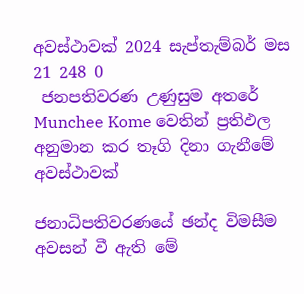අවස්ථාවක් 2024 සැප්තැම්බර් මස 21 248 0
 ජනපතිවරණ උණුසුම අතරේ Munchee Kome වෙතින් ප්‍රතිඵල අනුමාන කර තෑගි දිනා ගැනීමේ අවස්ථාවක්

ජනාධිපතිවරණයේ ඡන්ද විමසීම අවසන් වී ඇති මේ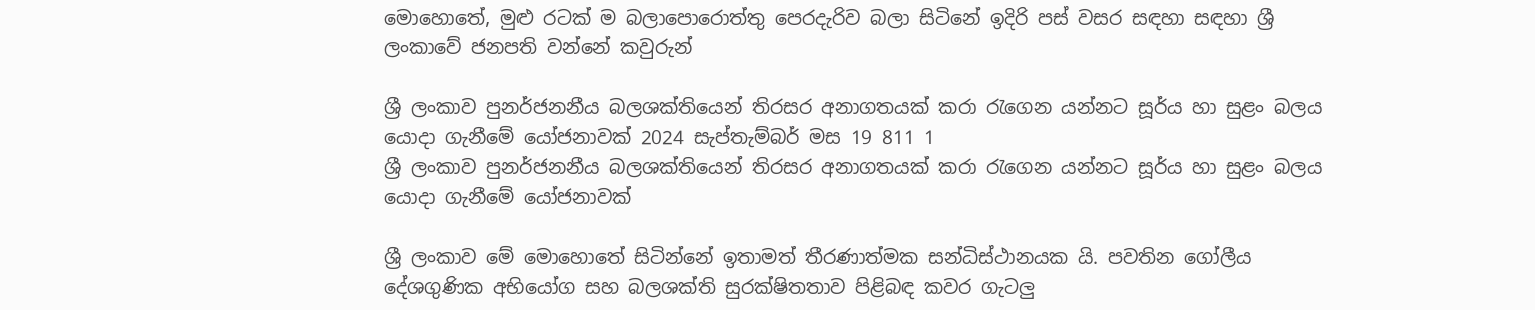මොහොතේ, මුළු රටක් ම බලාපොරොත්තු පෙරදැරිව බලා සිටිනේ ඉදිරි පස් වසර සඳහා සඳහා ශ්‍රී ලංකාවේ ජනපති වන්නේ කවුරුන්

ශ්‍රී ලංකාව පුනර්ජනනීය බලශක්තියෙන් තිරසර අනාගතයක් කරා රැගෙන යන්නට සූර්ය හා සුළං බලය යොදා ගැනීමේ යෝජනාවක් 2024 සැප්තැම්බර් මස 19 811 1
ශ්‍රී ලංකාව පුනර්ජනනීය බලශක්තියෙන් තිරසර අනාගතයක් කරා රැගෙන යන්නට සූර්ය හා සුළං බලය යොදා ගැනීමේ යෝජනාවක්

ශ්‍රී ලංකාව මේ මොහොතේ සිටින්නේ ඉතාමත් තීරණාත්මක සන්ධිස්ථානයක යි. පවතින ගෝලීය දේශගුණික අභියෝග සහ බලශක්ති සුරක්ෂිතතාව පිළිබඳ කවර ගැටලු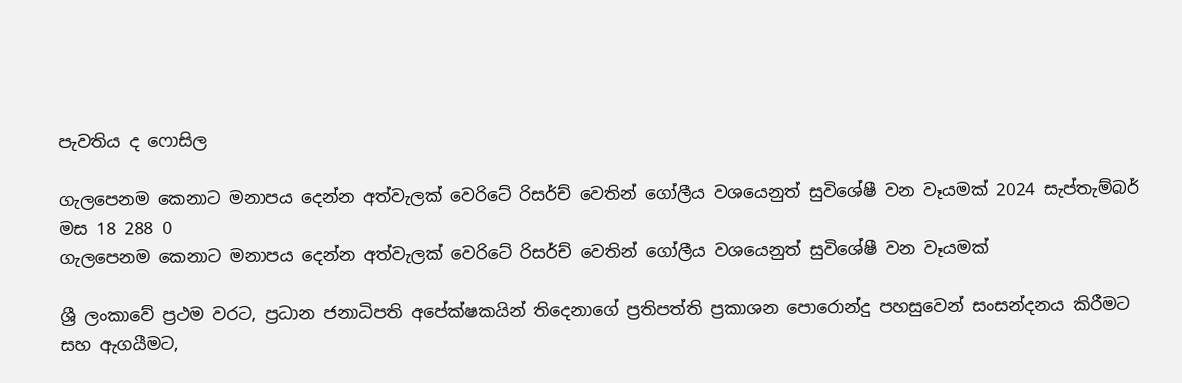පැවතිය ද ෆොසිල

ගැලපෙනම කෙනාට මනාපය දෙන්න අත්වැලක් වෙරිටේ රිසර්ච් වෙතින් ගෝලීය වශයෙනුත් සුවිශේෂී වන වෑයමක් 2024 සැප්තැම්බර් මස 18 288 0
ගැලපෙනම කෙනාට මනාපය දෙන්න අත්වැලක් වෙරිටේ රිසර්ච් වෙතින් ගෝලීය වශයෙනුත් සුවිශේෂී වන වෑයමක්

ශ්‍රී ලංකාවේ ප්‍රථම වරට, ප්‍රධාන ජනාධිපති අපේක්ෂකයින් තිදෙනාගේ ප්‍රතිපත්ති ප්‍රකාශන පොරොන්දු පහසුවෙන් සංසන්දනය කිරීමට සහ ඇගයීමට,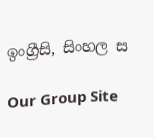ඉංග්‍රීසි, සිංහල ස

Our Group Site